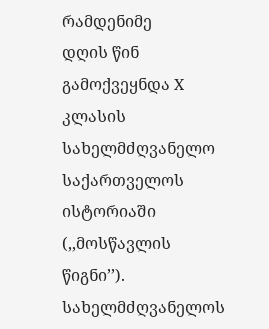რამდენიმე
დღის წინ გამოქვეყნდა X კლასის სახელმძღვანელო საქართველოს ისტორიაში (,,მოსწავლის
წიგნი’’). სახელმძღვანელოს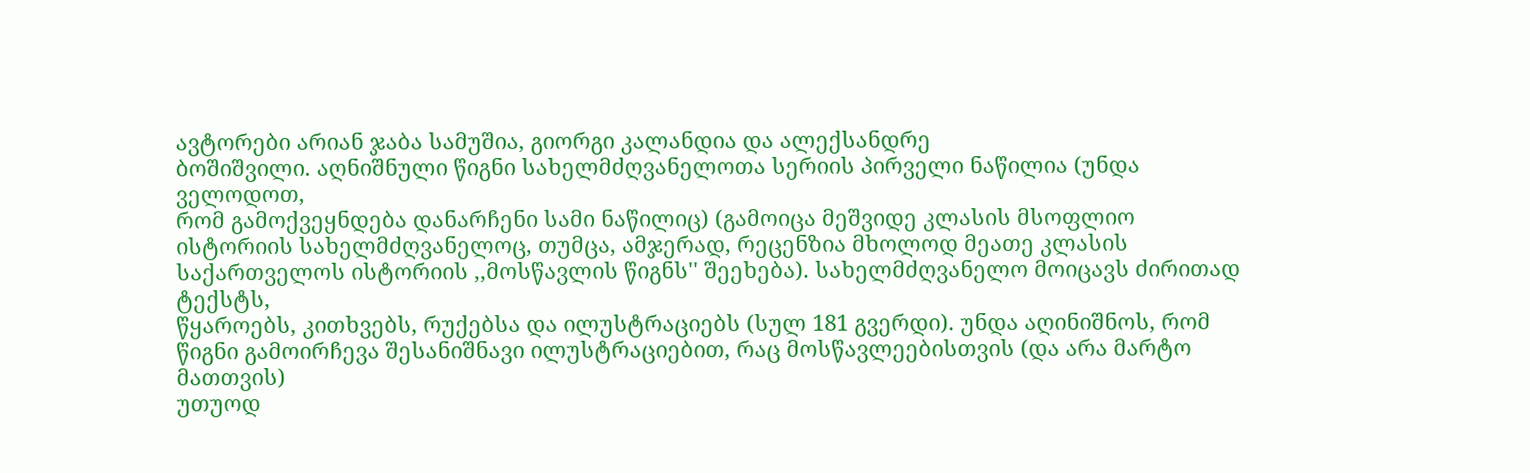ავტორები არიან ჯაბა სამუშია, გიორგი კალანდია და ალექსანდრე
ბოშიშვილი. აღნიშნული წიგნი სახელმძღვანელოთა სერიის პირველი ნაწილია (უნდა ველოდოთ,
რომ გამოქვეყნდება დანარჩენი სამი ნაწილიც) (გამოიცა მეშვიდე კლასის მსოფლიო ისტორიის სახელმძღვანელოც, თუმცა, ამჯერად, რეცენზია მხოლოდ მეათე კლასის საქართველოს ისტორიის ,,მოსწავლის წიგნს'' შეეხება). სახელმძღვანელო მოიცავს ძირითად ტექსტს,
წყაროებს, კითხვებს, რუქებსა და ილუსტრაციებს (სულ 181 გვერდი). უნდა აღინიშნოს, რომ
წიგნი გამოირჩევა შესანიშნავი ილუსტრაციებით, რაც მოსწავლეებისთვის (და არა მარტო მათთვის)
უთუოდ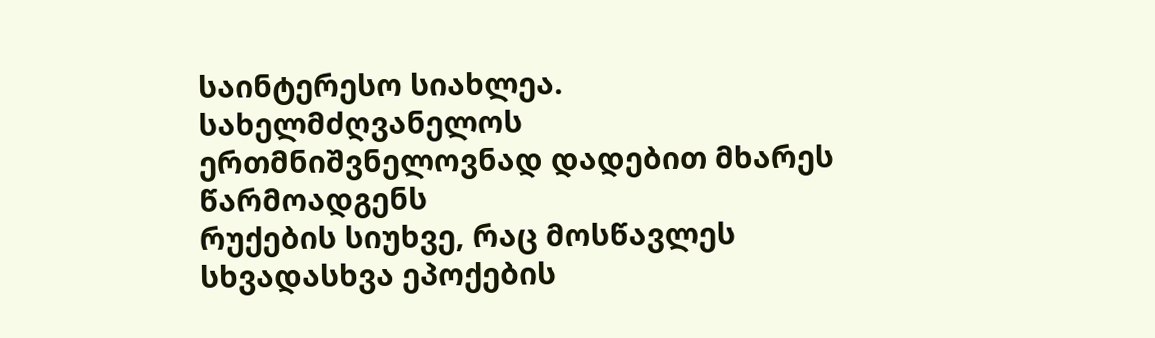საინტერესო სიახლეა. სახელმძღვანელოს ერთმნიშვნელოვნად დადებით მხარეს წარმოადგენს
რუქების სიუხვე, რაც მოსწავლეს სხვადასხვა ეპოქების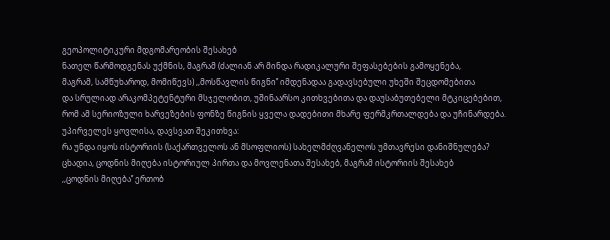გეოპოლიტიკური მდგომარეობის შესახებ
ნათელ წარმოდგენას უქმნის, მაგრამ (ძალიან არ მინდა რადიკალური შეფასებების გამოყენება,
მაგრამ, სამწუხაროდ, მომიწევს) ,,მოსწავლის წიგნი’’ იმდენადაა გადავსებული უხეში შეცდომებითა
და სრულიად არაკომპეტენტური მსჯელობით, უშინაარსო კითხვებითა და დაუსაბუთებელი მტკიცებებით,
რომ ამ სერიოზული ხარვეზების ფონზე წიგნის ყველა დადებითი მხარე ფერმკრთალდება და უჩინარდება.
უპირველეს ყოვლისა, დავსვათ შეკითხვა:
რა უნდა იყოს ისტორიის (საქართველოს ან მსოფლიოს) სახელმძღვანელოს უმთავრესი დანიშნულება?
ცხადია, ცოდნის მიღება ისტორიულ პირთა და მოვლენათა შესახებ, მაგრამ ისტორიის შესახებ
,,ცოდნის მიღება’’ ერთობ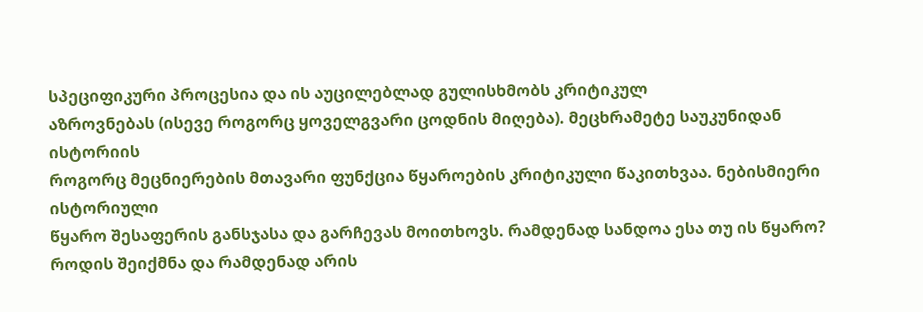სპეციფიკური პროცესია და ის აუცილებლად გულისხმობს კრიტიკულ
აზროვნებას (ისევე როგორც ყოველგვარი ცოდნის მიღება). მეცხრამეტე საუკუნიდან ისტორიის
როგორც მეცნიერების მთავარი ფუნქცია წყაროების კრიტიკული წაკითხვაა. ნებისმიერი ისტორიული
წყარო შესაფერის განსჯასა და გარჩევას მოითხოვს. რამდენად სანდოა ესა თუ ის წყარო?
როდის შეიქმნა და რამდენად არის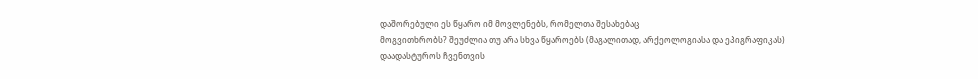დაშორებული ეს წყარო იმ მოვლენებს, რომელთა შესახებაც
მოგვითხრობს? შეუძლია თუ არა სხვა წყაროებს (მაგალითად, არქეოლოგიასა და ეპიგრაფიკას)
დაადასტუროს ჩვენთვის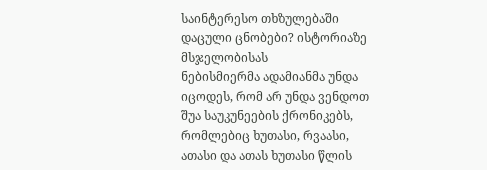საინტერესო თხზულებაში დაცული ცნობები? ისტორიაზე მსჯელობისას
ნებისმიერმა ადამიანმა უნდა იცოდეს, რომ არ უნდა ვენდოთ შუა საუკუნეების ქრონიკებს,
რომლებიც ხუთასი, რვაასი, ათასი და ათას ხუთასი წლის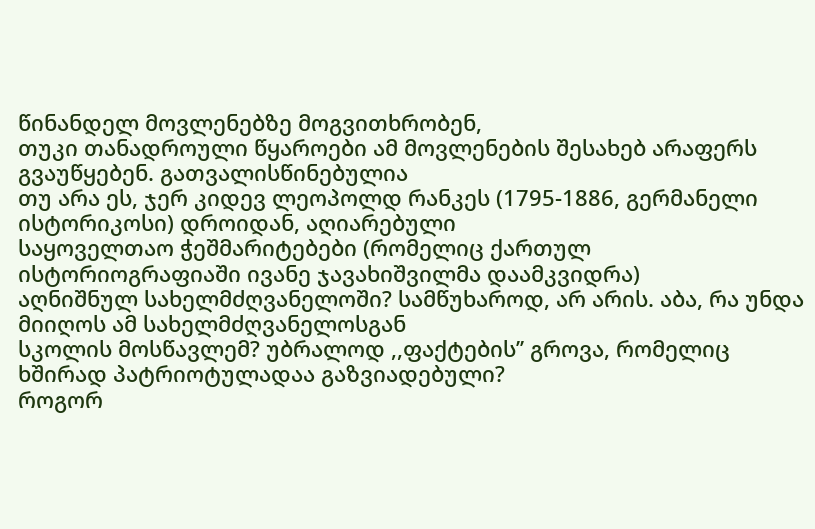წინანდელ მოვლენებზე მოგვითხრობენ,
თუკი თანადროული წყაროები ამ მოვლენების შესახებ არაფერს გვაუწყებენ. გათვალისწინებულია
თუ არა ეს, ჯერ კიდევ ლეოპოლდ რანკეს (1795-1886, გერმანელი ისტორიკოსი) დროიდან, აღიარებული
საყოველთაო ჭეშმარიტებები (რომელიც ქართულ ისტორიოგრაფიაში ივანე ჯავახიშვილმა დაამკვიდრა)
აღნიშნულ სახელმძღვანელოში? სამწუხაროდ, არ არის. აბა, რა უნდა მიიღოს ამ სახელმძღვანელოსგან
სკოლის მოსწავლემ? უბრალოდ ,,ფაქტების’’ გროვა, რომელიც ხშირად პატრიოტულადაა გაზვიადებული?
როგორ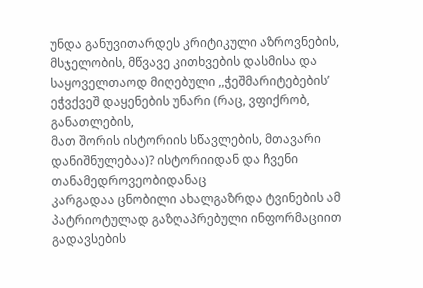უნდა განუვითარდეს კრიტიკული აზროვნების, მსჯელობის, მწვავე კითხვების დასმისა და საყოველთაოდ მიღებული ,,ჭეშმარიტებების’ ეჭვქვეშ დაყენების უნარი (რაც, ვფიქრობ, განათლების,
მათ შორის ისტორიის სწავლების, მთავარი დანიშნულებაა)? ისტორიიდან და ჩვენი თანამედროვეობიდანაც
კარგადაა ცნობილი ახალგაზრდა ტვინების ამ პატრიოტულად გაზღაპრებული ინფორმაციით გადავსების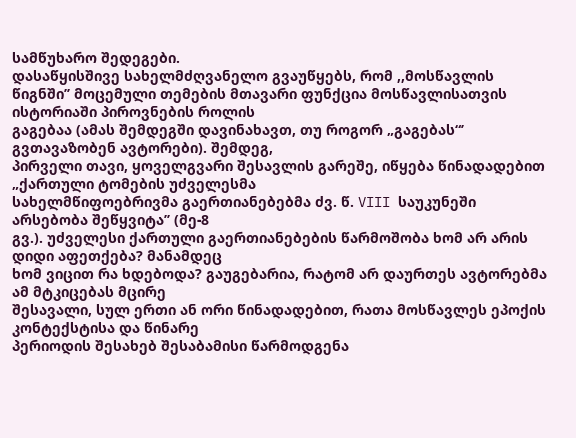სამწუხარო შედეგები.
დასაწყისშივე სახელმძღვანელო გვაუწყებს, რომ ,,მოსწავლის
წიგნში’’ მოცემული თემების მთავარი ფუნქცია მოსწავლისათვის ისტორიაში პიროვნების როლის
გაგებაა (ამას შემდეგში დავინახავთ, თუ როგორ „გაგებას“’ გვთავაზობენ ავტორები). შემდეგ,
პირველი თავი, ყოველგვარი შესავლის გარეშე, იწყება წინადადებით „ქართული ტომების უძველესმა
სახელმწიფოებრივმა გაერთიანებებმა ძვ. წ. VIII საუკუნეში არსებობა შეწყვიტა’’ (მე-8
გვ.). უძველესი ქართული გაერთიანებების წარმოშობა ხომ არ არის დიდი აფეთქება? მანამდეც
ხომ ვიცით რა ხდებოდა? გაუგებარია, რატომ არ დაურთეს ავტორებმა ამ მტკიცებას მცირე
შესავალი, სულ ერთი ან ორი წინადადებით, რათა მოსწავლეს ეპოქის კონტექსტისა და წინარე
პერიოდის შესახებ შესაბამისი წარმოდგენა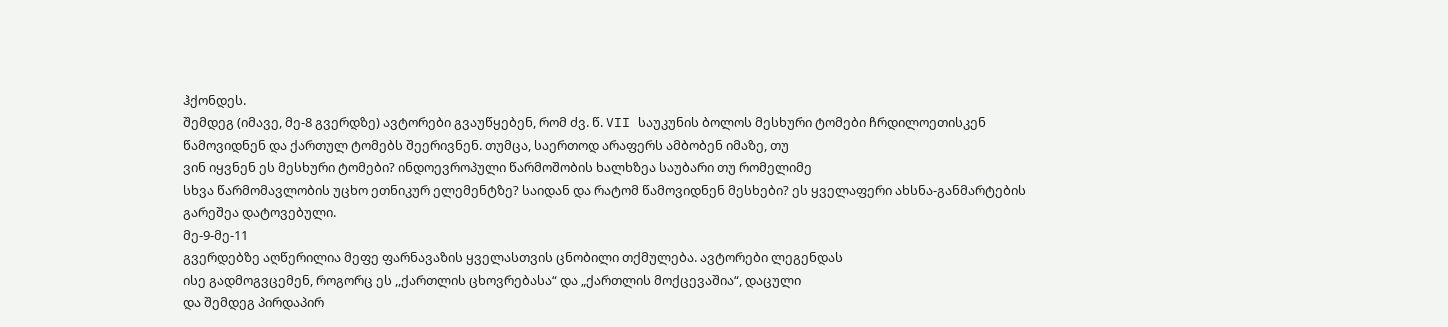ჰქონდეს.
შემდეგ (იმავე, მე-8 გვერდზე) ავტორები გვაუწყებენ, რომ ძვ. წ. VII საუკუნის ბოლოს მესხური ტომები ჩრდილოეთისკენ
წამოვიდნენ და ქართულ ტომებს შეერივნენ. თუმცა, საერთოდ არაფერს ამბობენ იმაზე, თუ
ვინ იყვნენ ეს მესხური ტომები? ინდოევროპული წარმოშობის ხალხზეა საუბარი თუ რომელიმე
სხვა წარმომავლობის უცხო ეთნიკურ ელემენტზე? საიდან და რატომ წამოვიდნენ მესხები? ეს ყველაფერი ახსნა-განმარტების გარეშეა დატოვებული.
მე-9-მე-11
გვერდებზე აღწერილია მეფე ფარნავაზის ყველასთვის ცნობილი თქმულება. ავტორები ლეგენდას
ისე გადმოგვცემენ, როგორც ეს ,,ქართლის ცხოვრებასა“ და „ქართლის მოქცევაშია“, დაცული
და შემდეგ პირდაპირ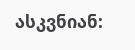ასკვნიან: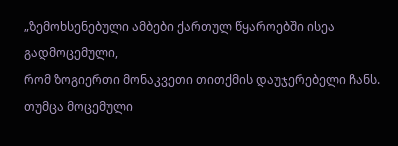„ზემოხსენებული ამბები ქართულ წყაროებში ისეა გადმოცემული,
რომ ზოგიერთი მონაკვეთი თითქმის დაუჯერებელი ჩანს. თუმცა მოცემული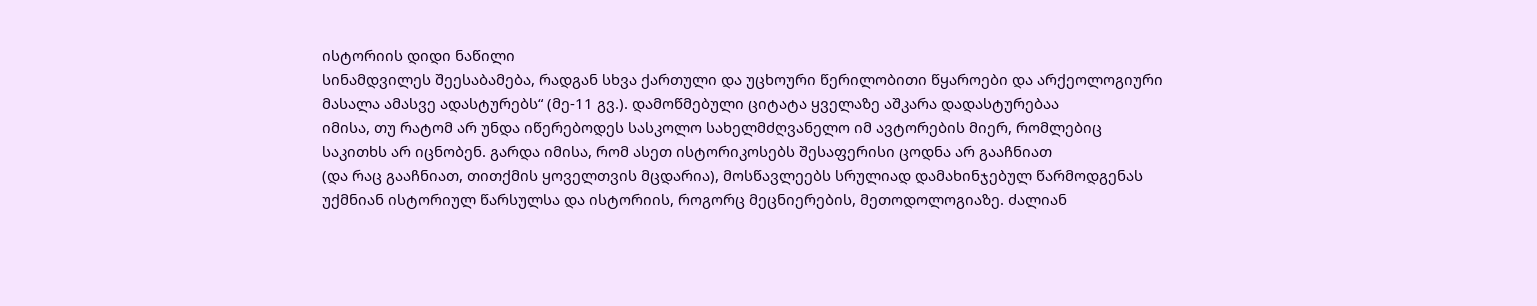ისტორიის დიდი ნაწილი
სინამდვილეს შეესაბამება, რადგან სხვა ქართული და უცხოური წერილობითი წყაროები და არქეოლოგიური
მასალა ამასვე ადასტურებს“ (მე-11 გვ.). დამოწმებული ციტატა ყველაზე აშკარა დადასტურებაა
იმისა, თუ რატომ არ უნდა იწერებოდეს სასკოლო სახელმძღვანელო იმ ავტორების მიერ, რომლებიც
საკითხს არ იცნობენ. გარდა იმისა, რომ ასეთ ისტორიკოსებს შესაფერისი ცოდნა არ გააჩნიათ
(და რაც გააჩნიათ, თითქმის ყოველთვის მცდარია), მოსწავლეებს სრულიად დამახინჯებულ წარმოდგენას
უქმნიან ისტორიულ წარსულსა და ისტორიის, როგორც მეცნიერების, მეთოდოლოგიაზე. ძალიან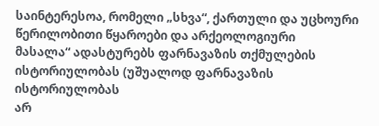საინტერესოა, რომელი „სხვა“, ქართული და უცხოური წერილობითი წყაროები და არქეოლოგიური
მასალა“ ადასტურებს ფარნავაზის თქმულების ისტორიულობას (უშუალოდ ფარნავაზის ისტორიულობას
არ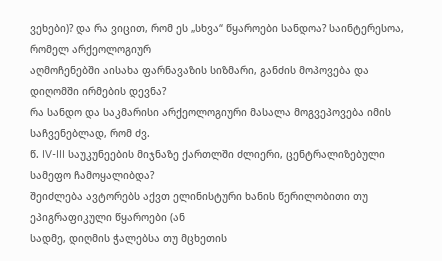ვეხები)? და რა ვიცით, რომ ეს „სხვა“ წყაროები სანდოა? საინტერესოა, რომელ არქეოლოგიურ
აღმოჩენებში აისახა ფარნავაზის სიზმარი, განძის მოპოვება და დიღომში ირმების დევნა?
რა სანდო და საკმარისი არქეოლოგიური მასალა მოგვეპოვება იმის საჩვენებლად, რომ ძვ.
წ. IV-III საუკუნეების მიჯნაზე ქართლში ძლიერი, ცენტრალიზებული სამეფო ჩამოყალიბდა?
შეიძლება ავტორებს აქვთ ელინისტური ხანის წერილობითი თუ ეპიგრაფიკული წყაროები (ან
სადმე, დიღმის ჭალებსა თუ მცხეთის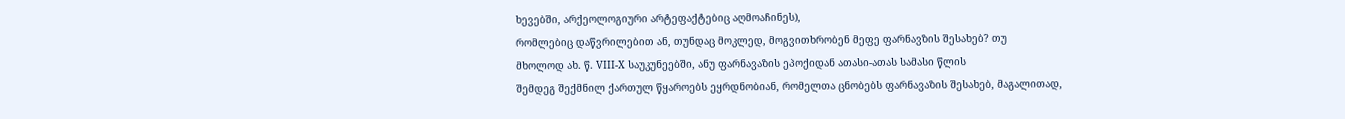ხევებში, არქეოლოგიური არტეფაქტებიც აღმოაჩინეს),
რომლებიც დაწვრილებით ან, თუნდაც მოკლედ, მოგვითხრობენ მეფე ფარნავზის შესახებ? თუ
მხოლოდ ახ. წ. VIII-X საუკუნეებში, ანუ ფარნავაზის ეპოქიდან ათასი-ათას სამასი წლის
შემდეგ შექმნილ ქართულ წყაროებს ეყრდნობიან, რომელთა ცნობებს ფარნავაზის შესახებ, მაგალითად,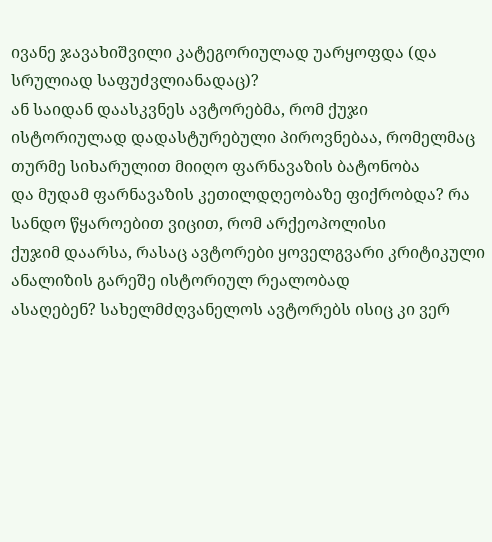ივანე ჯავახიშვილი კატეგორიულად უარყოფდა (და სრულიად საფუძვლიანადაც)?
ან საიდან დაასკვნეს ავტორებმა, რომ ქუჯი
ისტორიულად დადასტურებული პიროვნებაა, რომელმაც თურმე სიხარულით მიიღო ფარნავაზის ბატონობა
და მუდამ ფარნავაზის კეთილდღეობაზე ფიქრობდა? რა სანდო წყაროებით ვიცით, რომ არქეოპოლისი
ქუჯიმ დაარსა, რასაც ავტორები ყოველგვარი კრიტიკული ანალიზის გარეშე ისტორიულ რეალობად
ასაღებენ? სახელმძღვანელოს ავტორებს ისიც კი ვერ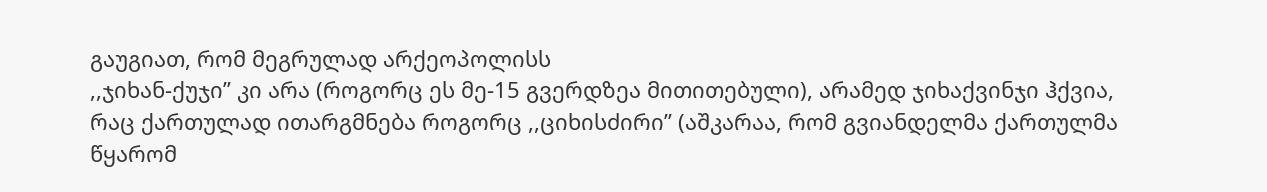გაუგიათ, რომ მეგრულად არქეოპოლისს
,,ჯიხან-ქუჯი’’ კი არა (როგორც ეს მე-15 გვერდზეა მითითებული), არამედ ჯიხაქვინჯი ჰქვია,
რაც ქართულად ითარგმნება როგორც ,,ციხისძირი’’ (აშკარაა, რომ გვიანდელმა ქართულმა წყარომ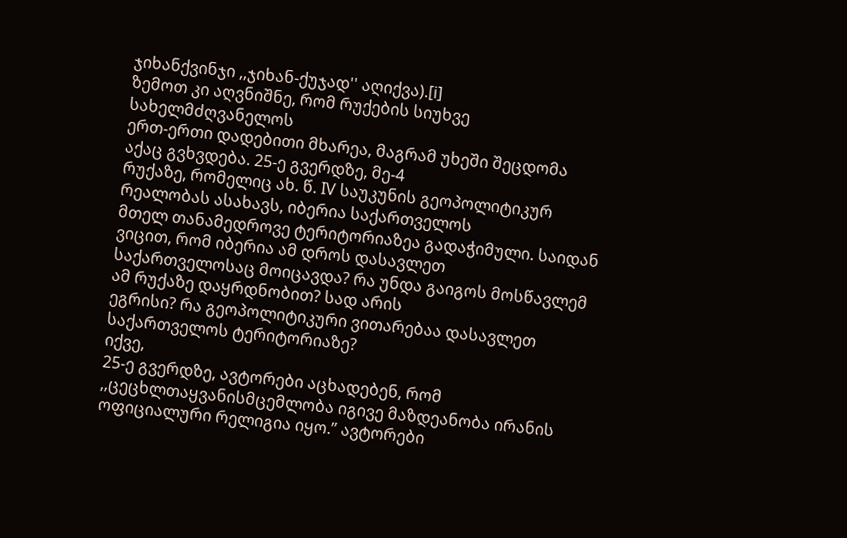ჯიხანქვინჯი ,,ჯიხან-ქუჯად'' აღიქვა).[i]
ზემოთ კი აღვნიშნე, რომ რუქების სიუხვე სახელმძღვანელოს
ერთ-ერთი დადებითი მხარეა, მაგრამ უხეში შეცდომა აქაც გვხვდება. 25-ე გვერდზე, მე-4
რუქაზე, რომელიც ახ. წ. IV საუკუნის გეოპოლიტიკურ რეალობას ასახავს, იბერია საქართველოს
მთელ თანამედროვე ტერიტორიაზეა გადაჭიმული. საიდან ვიცით, რომ იბერია ამ დროს დასავლეთ
საქართველოსაც მოიცავდა? რა უნდა გაიგოს მოსწავლემ ამ რუქაზე დაყრდნობით? სად არის
ეგრისი? რა გეოპოლიტიკური ვითარებაა დასავლეთ საქართველოს ტერიტორიაზე?
იქვე,
25-ე გვერდზე, ავტორები აცხადებენ, რომ ,,ცეცხლთაყვანისმცემლობა იგივე მაზდეანობა ირანის
ოფიციალური რელიგია იყო.’’ ავტორები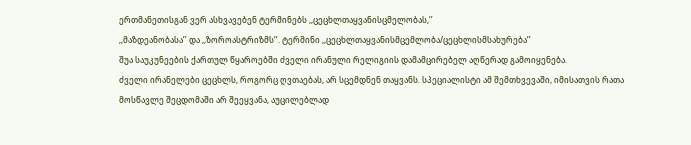ერთმანეთისგან ვერ ასხვავებენ ტერმინებს ,,ცეცხლთაყვანისცმელობას,’’
,,მაზდეანობასა’’ და ,,ზოროასტრიზმს’’. ტერმინი ,,ცეცხლთაყვანისმცემლობა/ცეცხლისმსახურება’’
შუა საუკუნეების ქართულ წყაროებში ძველი ირანული რელიგიის დამამცირებელ აღწერად გამოიყენება.
ძველი ირანელები ცეცხლს, როგორც ღვთაებას, არ სცემდნენ თაყვანს. სპეციალისტი ამ შემთხვევაში, იმისათვის რათა
მოსწავლე შეცდომაში არ შეეყვანა, აუცილებლად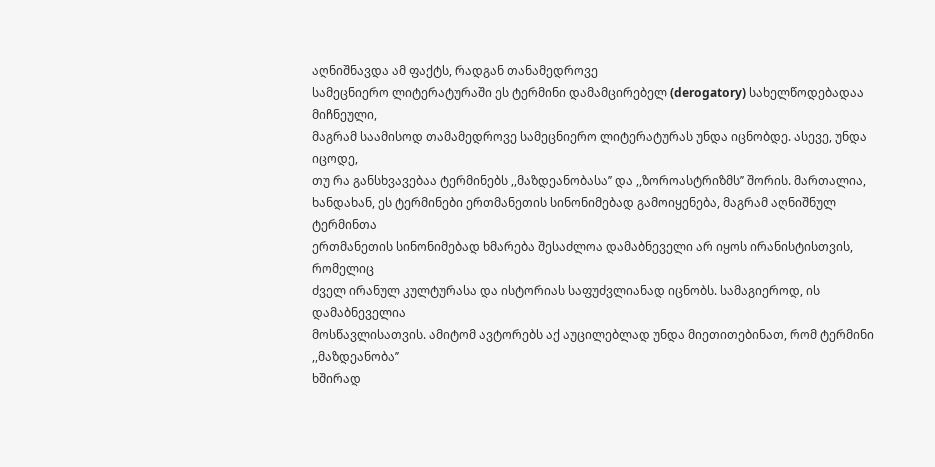აღნიშნავდა ამ ფაქტს, რადგან თანამედროვე
სამეცნიერო ლიტერატურაში ეს ტერმინი დამამცირებელ (derogatory) სახელწოდებადაა მიჩნეული,
მაგრამ საამისოდ თამამედროვე სამეცნიერო ლიტერატურას უნდა იცნობდე. ასევე, უნდა იცოდე,
თუ რა განსხვავებაა ტერმინებს ,,მაზდეანობასა’’ და ,,ზოროასტრიზმს’’ შორის. მართალია,
ხანდახან, ეს ტერმინები ერთმანეთის სინონიმებად გამოიყენება, მაგრამ აღნიშნულ ტერმინთა
ერთმანეთის სინონიმებად ხმარება შესაძლოა დამაბნეველი არ იყოს ირანისტისთვის, რომელიც
ძველ ირანულ კულტურასა და ისტორიას საფუძვლიანად იცნობს. სამაგიეროდ, ის დამაბნეველია
მოსწავლისათვის. ამიტომ ავტორებს აქ აუცილებლად უნდა მიეთითებინათ, რომ ტერმინი ,,მაზდეანობა’’
ხშირად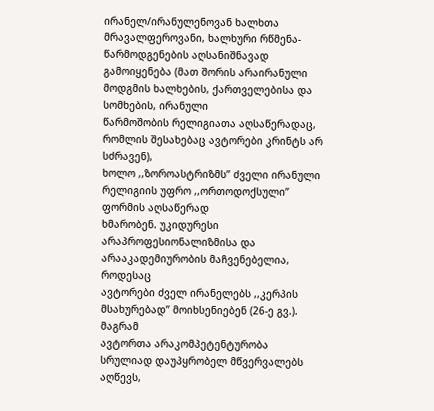ირანელ/ირანულენოვან ხალხთა მრავალფეროვანი, ხალხური რწმენა-წარმოდგენების აღსანიშნავად
გამოიყენება (მათ შორის არაირანული მოდგმის ხალხების, ქართველებისა და სომხების, ირანული
წარმოშობის რელიგიათა აღსაწერადაც, რომლის შესახებაც ავტორები კრინტს არ სძრავენ),
ხოლო ,,ზოროასტრიზმს’’ ძველი ირანული რელიგიის უფრო ,,ორთოდოქსული’’ ფორმის აღსაწერად
ხმარობენ. უკიდურესი არაპროფესიონალიზმისა და არააკადემიურობის მაჩვენებელია, როდესაც
ავტორები ძველ ირანელებს ,,კერპის მსახურებად’’ მოიხსენიებენ (26-ე გვ.).
მაგრამ
ავტორთა არაკომპეტენტურობა სრულიად დაუპყრობელ მწვერვალებს აღწევს,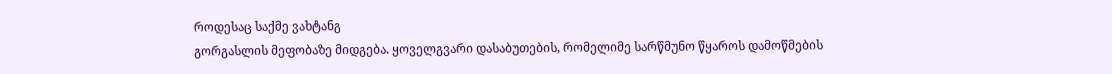როდესაც საქმე ვახტანგ
გორგასლის მეფობაზე მიდგება. ყოველგვარი დასაბუთების, რომელიმე სარწმუნო წყაროს დამოწმების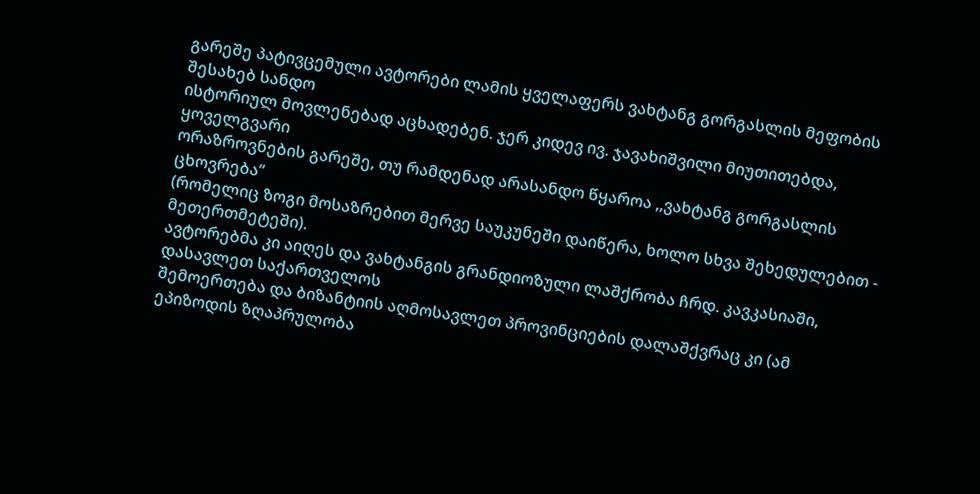გარეშე პატივცემული ავტორები ლამის ყველაფერს ვახტანგ გორგასლის მეფობის შესახებ სანდო
ისტორიულ მოვლენებად აცხადებენ. ჯერ კიდევ ივ. ჯავახიშვილი მიუთითებდა, ყოველგვარი
ორაზროვნების გარეშე, თუ რამდენად არასანდო წყაროა ,,ვახტანგ გორგასლის ცხოვრება’’
(რომელიც ზოგი მოსაზრებით მერვე საუკუნეში დაიწერა, ხოლო სხვა შეხედულებით - მეთერთმეტეში).
ავტორებმა კი აიღეს და ვახტანგის გრანდიოზული ლაშქრობა ჩრდ. კავკასიაში, დასავლეთ საქართველოს
შემოერთება და ბიზანტიის აღმოსავლეთ პროვინციების დალაშქვრაც კი (ამ ეპიზოდის ზღაპრულობა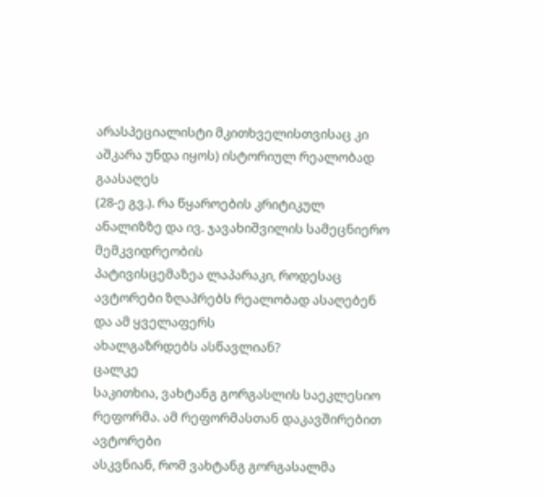არასპეციალისტი მკითხველისთვისაც კი აშკარა უნდა იყოს) ისტორიულ რეალობად გაასაღეს
(28-ე გვ.). რა წყაროების კრიტიკულ ანალიზზე და ივ. ჯავახიშვილის სამეცნიერო მემკვიდრეობის
პატივისცემაზეა ლაპარაკი, როდესაც ავტორები ზღაპრებს რეალობად ასაღებენ და ამ ყველაფერს
ახალგაზრდებს ასწავლიან?
ცალკე
საკითხია, ვახტანგ გორგასლის საეკლესიო რეფორმა. ამ რეფორმასთან დაკავშირებით ავტორები
ასკვნიან, რომ ვახტანგ გორგასალმა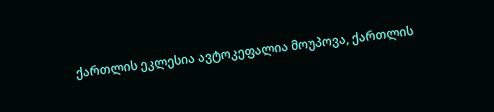ქართლის ეკლესია ავტოკეფალია მოუპოვა, ქართლის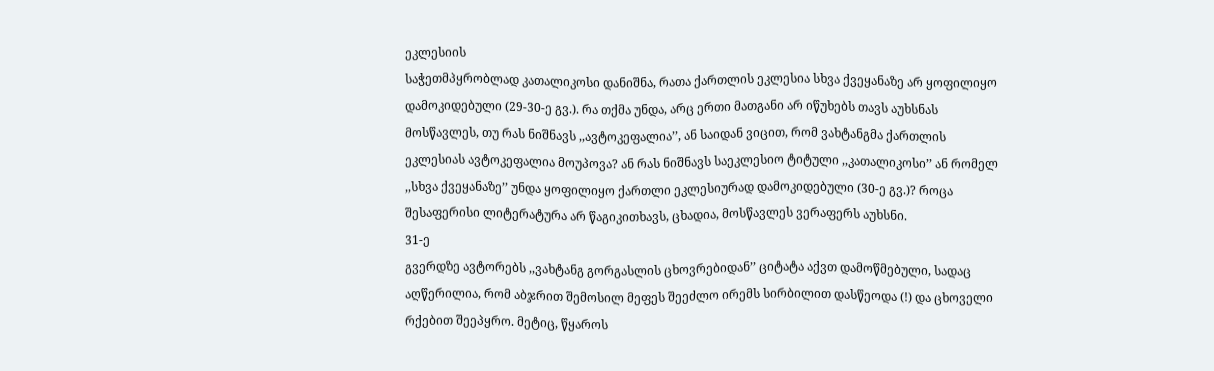ეკლესიის
საჭეთმპყრობლად კათალიკოსი დანიშნა, რათა ქართლის ეკლესია სხვა ქვეყანაზე არ ყოფილიყო
დამოკიდებული (29-30-ე გვ.). რა თქმა უნდა, არც ერთი მათგანი არ იწუხებს თავს აუხსნას
მოსწავლეს, თუ რას ნიშნავს ,,ავტოკეფალია’’, ან საიდან ვიცით, რომ ვახტანგმა ქართლის
ეკლესიას ავტოკეფალია მოუპოვა? ან რას ნიშნავს საეკლესიო ტიტული ,,კათალიკოსი’’ ან რომელ
,,სხვა ქვეყანაზე’’ უნდა ყოფილიყო ქართლი ეკლესიურად დამოკიდებული (30-ე გვ.)? როცა
შესაფერისი ლიტერატურა არ წაგიკითხავს, ცხადია, მოსწავლეს ვერაფერს აუხსნი.
31-ე
გვერდზე ავტორებს ,,ვახტანგ გორგასლის ცხოვრებიდან’’ ციტატა აქვთ დამოწმებული, სადაც
აღწერილია, რომ აბჯრით შემოსილ მეფეს შეეძლო ირემს სირბილით დასწეოდა (!) და ცხოველი
რქებით შეეპყრო. მეტიც, წყაროს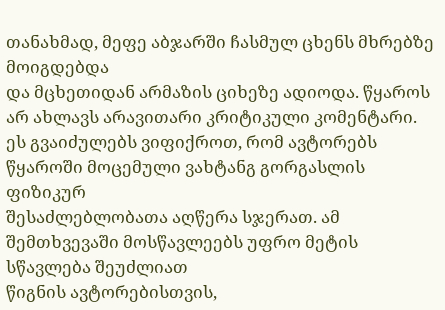თანახმად, მეფე აბჯარში ჩასმულ ცხენს მხრებზე მოიგდებდა
და მცხეთიდან არმაზის ციხეზე ადიოდა. წყაროს არ ახლავს არავითარი კრიტიკული კომენტარი.
ეს გვაიძულებს ვიფიქროთ, რომ ავტორებს წყაროში მოცემული ვახტანგ გორგასლის ფიზიკურ
შესაძლებლობათა აღწერა სჯერათ. ამ შემთხვევაში მოსწავლეებს უფრო მეტის სწავლება შეუძლიათ
წიგნის ავტორებისთვის,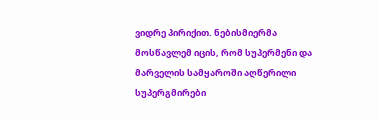ვიდრე პირიქით. ნებისმიერმა მოსწავლემ იცის, რომ სუპერმენი და
მარველის სამყაროში აღწერილი სუპერგმირები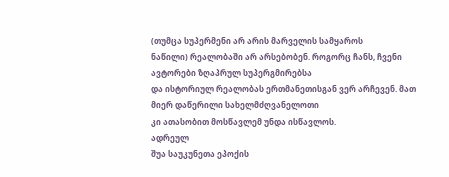(თუმცა სუპერმენი არ არის მარველის სამყაროს
ნაწილი) რეალობაში არ არსებობენ. როგორც ჩანს, ჩვენი ავტორები ზღაპრულ სუპერგმირებსა
და ისტორიულ რეალობას ერთმანეთისგან ვერ არჩევენ. მათ მიერ დაწერილი სახელმძღვანელოთი
კი ათასობით მოსწავლემ უნდა ისწავლოს.
ადრეულ
შუა საუკუნეთა ეპოქის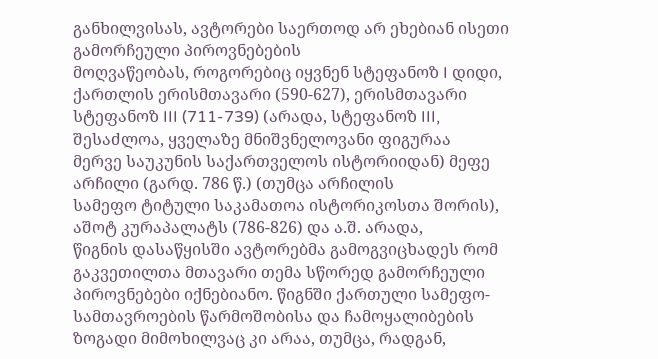განხილვისას, ავტორები საერთოდ არ ეხებიან ისეთი გამორჩეული პიროვნებების
მოღვაწეობას, როგორებიც იყვნენ სტეფანოზ I დიდი, ქართლის ერისმთავარი (590-627), ერისმთავარი
სტეფანოზ III (711-739) (არადა, სტეფანოზ III, შესაძლოა, ყველაზე მნიშვნელოვანი ფიგურაა
მერვე საუკუნის საქართველოს ისტორიიდან) მეფე არჩილი (გარდ. 786 წ.) (თუმცა არჩილის
სამეფო ტიტული საკამათოა ისტორიკოსთა შორის), აშოტ კურაპალატს (786-826) და ა.შ. არადა,
წიგნის დასაწყისში ავტორებმა გამოგვიცხადეს რომ გაკვეთილთა მთავარი თემა სწორედ გამორჩეული
პიროვნებები იქნებიანო. წიგნში ქართული სამეფო-სამთავროების წარმოშობისა და ჩამოყალიბების
ზოგადი მიმოხილვაც კი არაა, თუმცა, რადგან,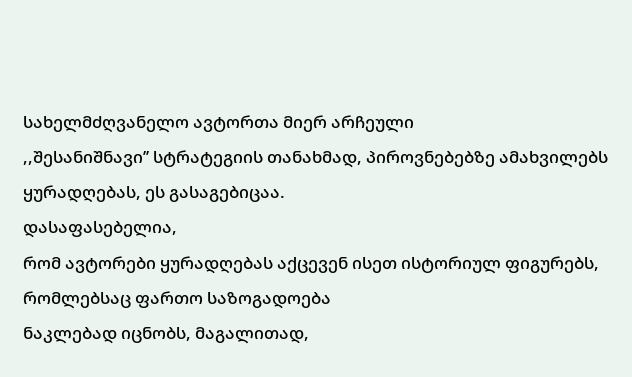სახელმძღვანელო ავტორთა მიერ არჩეული
,,შესანიშნავი’’ სტრატეგიის თანახმად, პიროვნებებზე ამახვილებს ყურადღებას, ეს გასაგებიცაა.
დასაფასებელია,
რომ ავტორები ყურადღებას აქცევენ ისეთ ისტორიულ ფიგურებს, რომლებსაც ფართო საზოგადოება
ნაკლებად იცნობს, მაგალითად,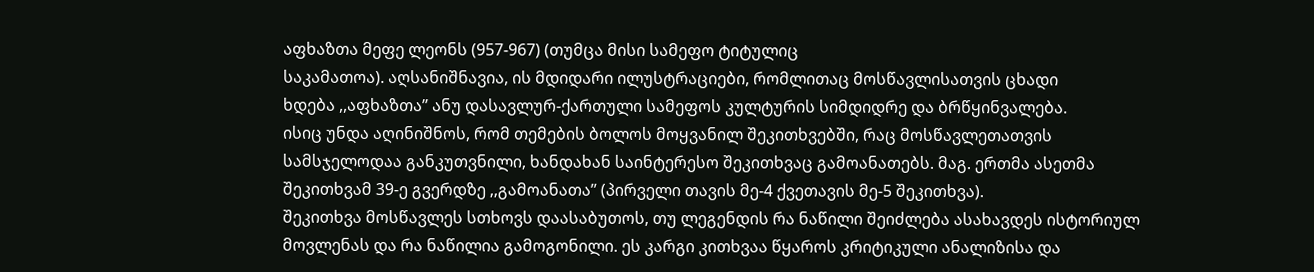აფხაზთა მეფე ლეონს (957-967) (თუმცა მისი სამეფო ტიტულიც
საკამათოა). აღსანიშნავია, ის მდიდარი ილუსტრაციები, რომლითაც მოსწავლისათვის ცხადი
ხდება ,,აფხაზთა’’ ანუ დასავლურ-ქართული სამეფოს კულტურის სიმდიდრე და ბრწყინვალება.
ისიც უნდა აღინიშნოს, რომ თემების ბოლოს მოყვანილ შეკითხვებში, რაც მოსწავლეთათვის
სამსჯელოდაა განკუთვნილი, ხანდახან საინტერესო შეკითხვაც გამოანათებს. მაგ. ერთმა ასეთმა
შეკითხვამ 39-ე გვერდზე ,,გამოანათა’’ (პირველი თავის მე-4 ქვეთავის მე-5 შეკითხვა).
შეკითხვა მოსწავლეს სთხოვს დაასაბუთოს, თუ ლეგენდის რა ნაწილი შეიძლება ასახავდეს ისტორიულ
მოვლენას და რა ნაწილია გამოგონილი. ეს კარგი კითხვაა წყაროს კრიტიკული ანალიზისა და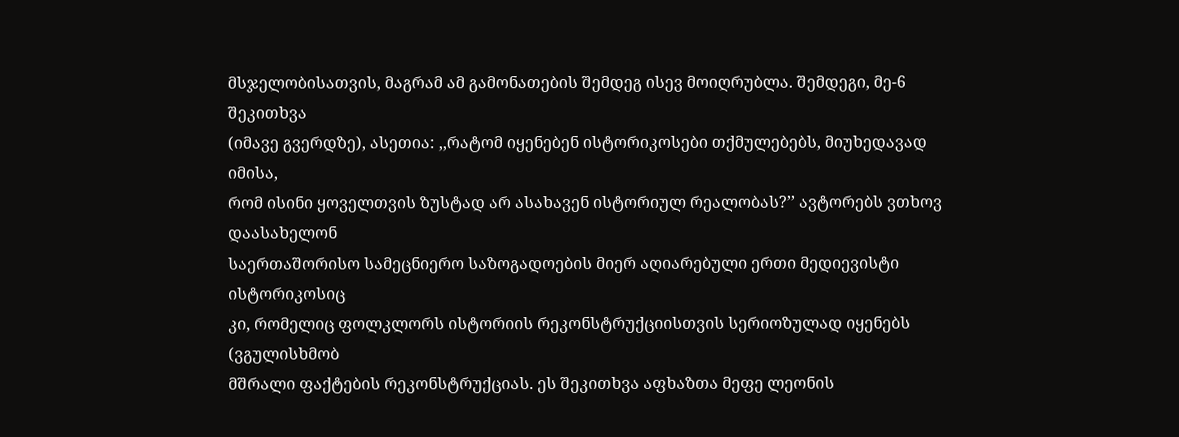მსჯელობისათვის, მაგრამ ამ გამონათების შემდეგ ისევ მოიღრუბლა. შემდეგი, მე-6 შეკითხვა
(იმავე გვერდზე), ასეთია: ,,რატომ იყენებენ ისტორიკოსები თქმულებებს, მიუხედავად იმისა,
რომ ისინი ყოველთვის ზუსტად არ ასახავენ ისტორიულ რეალობას?’’ ავტორებს ვთხოვ დაასახელონ
საერთაშორისო სამეცნიერო საზოგადოების მიერ აღიარებული ერთი მედიევისტი ისტორიკოსიც
კი, რომელიც ფოლკლორს ისტორიის რეკონსტრუქციისთვის სერიოზულად იყენებს (ვგულისხმობ
მშრალი ფაქტების რეკონსტრუქციას. ეს შეკითხვა აფხაზთა მეფე ლეონის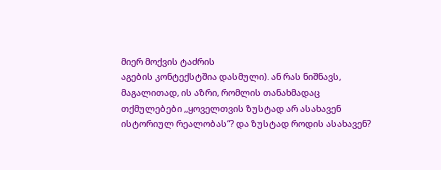მიერ მოქვის ტაძრის
აგების კონტექსტშია დასმული). ან რას ნიშნავს, მაგალითად, ის აზრი, რომლის თანახმადაც
თქმულებები ,,ყოველთვის ზუსტად არ ასახავენ ისტორიულ რეალობას“? და ზუსტად როდის ასახავენ?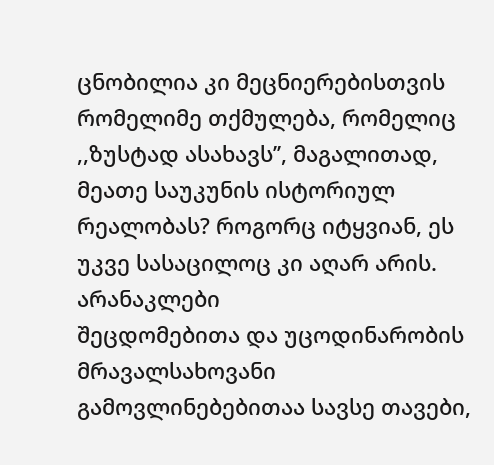ცნობილია კი მეცნიერებისთვის რომელიმე თქმულება, რომელიც ,,ზუსტად ასახავს’’, მაგალითად,
მეათე საუკუნის ისტორიულ რეალობას? როგორც იტყვიან, ეს უკვე სასაცილოც კი აღარ არის.
არანაკლები
შეცდომებითა და უცოდინარობის მრავალსახოვანი გამოვლინებებითაა სავსე თავები,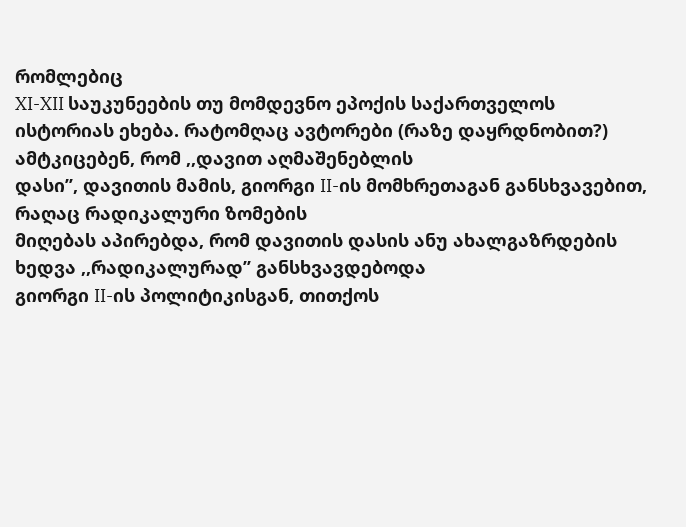რომლებიც
XI-XII საუკუნეების თუ მომდევნო ეპოქის საქართველოს
ისტორიას ეხება. რატომღაც ავტორები (რაზე დაყრდნობით?) ამტკიცებენ, რომ ,,დავით აღმაშენებლის
დასი’’, დავითის მამის, გიორგი II-ის მომხრეთაგან განსხვავებით, რაღაც რადიკალური ზომების
მიღებას აპირებდა, რომ დავითის დასის ანუ ახალგაზრდების ხედვა ,,რადიკალურად’’ განსხვავდებოდა
გიორგი II-ის პოლიტიკისგან, თითქოს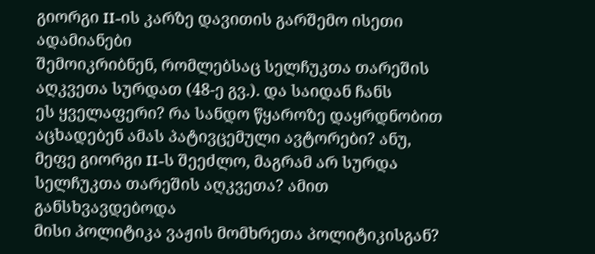გიორგი II-ის კარზე დავითის გარშემო ისეთი ადამიანები
შემოიკრიბნენ, რომლებსაც სელჩუკთა თარეშის აღკვეთა სურდათ (48-ე გვ.). და საიდან ჩანს
ეს ყველაფერი? რა სანდო წყაროზე დაყრდნობით აცხადებენ ამას პატივცემული ავტორები? ანუ,
მეფე გიორგი II-ს შეეძლო, მაგრამ არ სურდა სელჩუკთა თარეშის აღკვეთა? ამით განსხვავდებოდა
მისი პოლიტიკა ვაჟის მომხრეთა პოლიტიკისგან?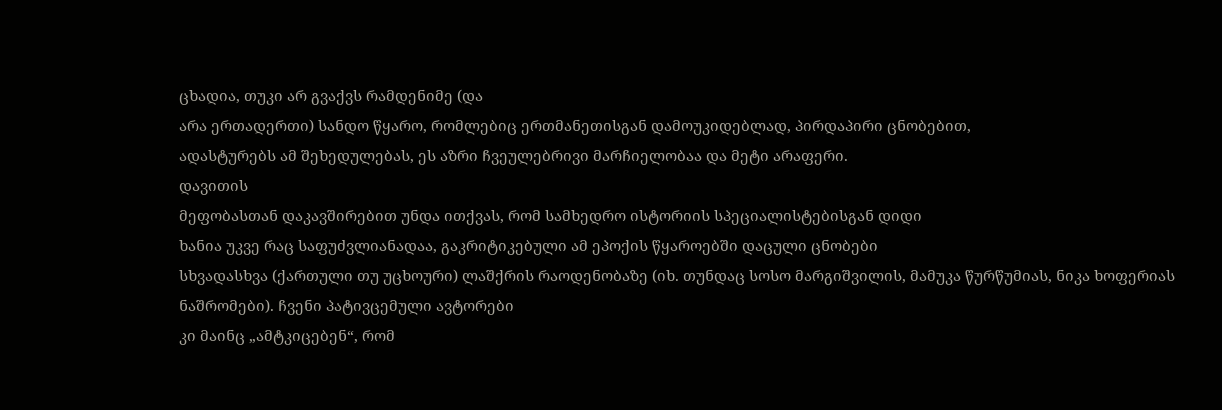ცხადია, თუკი არ გვაქვს რამდენიმე (და
არა ერთადერთი) სანდო წყარო, რომლებიც ერთმანეთისგან დამოუკიდებლად, პირდაპირი ცნობებით,
ადასტურებს ამ შეხედულებას, ეს აზრი ჩვეულებრივი მარჩიელობაა და მეტი არაფერი.
დავითის
მეფობასთან დაკავშირებით უნდა ითქვას, რომ სამხედრო ისტორიის სპეციალისტებისგან დიდი
ხანია უკვე რაც საფუძვლიანადაა, გაკრიტიკებული ამ ეპოქის წყაროებში დაცული ცნობები
სხვადასხვა (ქართული თუ უცხოური) ლაშქრის რაოდენობაზე (იხ. თუნდაც სოსო მარგიშვილის, მამუკა წურწუმიას, ნიკა ხოფერიას ნაშრომები). ჩვენი პატივცემული ავტორები
კი მაინც „ამტკიცებენ“, რომ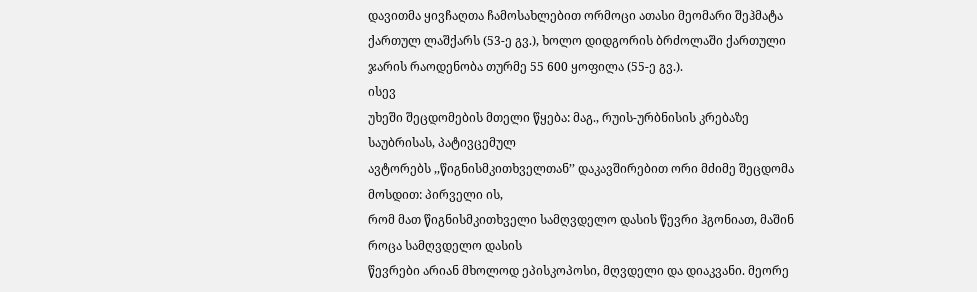დავითმა ყივჩაღთა ჩამოსახლებით ორმოცი ათასი მეომარი შეჰმატა
ქართულ ლაშქარს (53-ე გვ.), ხოლო დიდგორის ბრძოლაში ქართული ჯარის რაოდენობა თურმე 55 600 ყოფილა (55-ე გვ.).
ისევ
უხეში შეცდომების მთელი წყება: მაგ., რუის-ურბნისის კრებაზე საუბრისას, პატივცემულ
ავტორებს ,,წიგნისმკითხველთან’’ დაკავშირებით ორი მძიმე შეცდომა მოსდით: პირველი ის,
რომ მათ წიგნისმკითხველი სამღვდელო დასის წევრი ჰგონიათ, მაშინ როცა სამღვდელო დასის
წევრები არიან მხოლოდ ეპისკოპოსი, მღვდელი და დიაკვანი. მეორე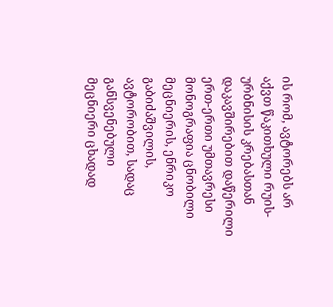ის რომ, ავტორებს არ
აქვთ წაკითხული რუის-ურბნისის კრებასთან დაკავშირებით დაწერილი ერთ-ერთი უმთავრესი
მონოგრაფია ცნობილი მეცნიერის, ენრიკო გაბიძაშვილის, ავტორობით, სადაც განსვენებული
მეცნიერი ცხადად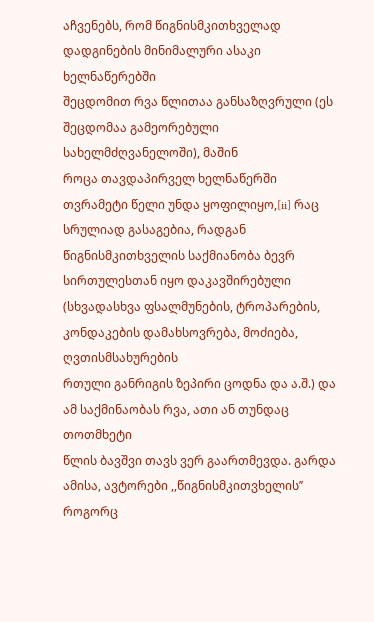აჩვენებს, რომ წიგნისმკითხველად დადგინების მინიმალური ასაკი ხელნაწერებში
შეცდომით რვა წლითაა განსაზღვრული (ეს შეცდომაა გამეორებული სახელმძღვანელოში), მაშინ
როცა თავდაპირველ ხელნაწერში თვრამეტი წელი უნდა ყოფილიყო,[ii] რაც
სრულიად გასაგებია, რადგან წიგნისმკითხველის საქმიანობა ბევრ სირთულესთან იყო დაკავშირებული
(სხვადასხვა ფსალმუნების, ტროპარების, კონდაკების დამახსოვრება, მოძიება, ღვთისმსახურების
რთული განრიგის ზეპირი ცოდნა და ა.შ.) და ამ საქმინაობას რვა, ათი ან თუნდაც თოთმხეტი
წლის ბავშვი თავს ვერ გაართმევდა. გარდა ამისა, ავტორები ,,წიგნისმკითვხელის’’ როგორც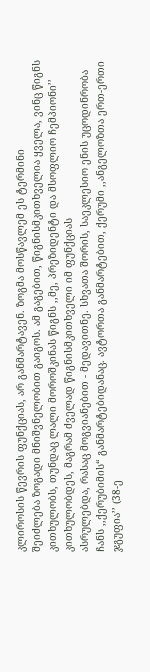კლიროსის წევრის ფუნქციას, არ განმარტავენ. ზოგმა მოსწავლემ ეს ტერმინი
შეიძლება ზოგადი მნიშვნელობით გაიგოს. ამ გაგებით, წიგნისმკითხველია ყველა, ვინც წიგნს
კითხულობს, თუნდაც ლალი მოროშკინას წიგნს ,,მე, პრეზიდენტი და მსოფლიო ჩემპიონი’’ კითხულობდეს, მაგრამ ძველად წიგნისმკითხველი იმ ფუნქციას
ასრულებდა, რასაც მოგვიანებით - მედავითნე. სხვათა შორის, საეკლესიო ენის უცოდინრობა
ჩანს ,,ქერუბიმის“ განმარტებიდანაც. ავტორთა განმარტებით, ქერუმი ,,ანგელოზთა ერთ-ერთი
ჯგუფია’’ (38-ე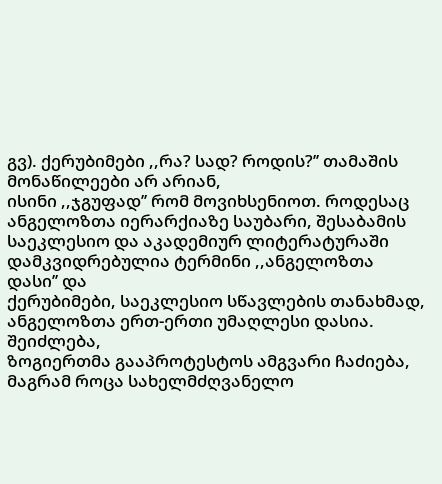გვ). ქერუბიმები ,,რა? სად? როდის?’’ თამაშის მონაწილეები არ არიან,
ისინი ,,ჯგუფად’’ რომ მოვიხსენიოთ. როდესაც ანგელოზთა იერარქიაზე საუბარი, შესაბამის
საეკლესიო და აკადემიურ ლიტერატურაში დამკვიდრებულია ტერმინი ,,ანგელოზთა დასი’’ და
ქერუბიმები, საეკლესიო სწავლების თანახმად, ანგელოზთა ერთ-ერთი უმაღლესი დასია. შეიძლება,
ზოგიერთმა გააპროტესტოს ამგვარი ჩაძიება, მაგრამ როცა სახელმძღვანელო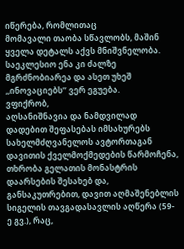იწერება, რომლითაც
მომავალი თაობა სწავლობს, მაშინ ყველა დეტალს აქვს მნიშვნელობა. საეკლესიო ენა კი ძალზე
მგრძნობიარეა და ასეთ უხეშ ,,ინოვაციებს’’ ვერ ეგუება.
ვფიქრობ,
აღსანიშნავია და ნამდვილად დადებით შეფასებას იმსახურებს სახელმძღვანელოს ავტორთაგან
დავითის ქველმოქმედების წარმოჩენა, თხრობა გელათის მონასტრის დაარსების შესახებ და,
განსაკუთრებით, დავით აღმაშენებლის სიგელის თავგადასავლის აღწერა (59-ე გვ.), რაც,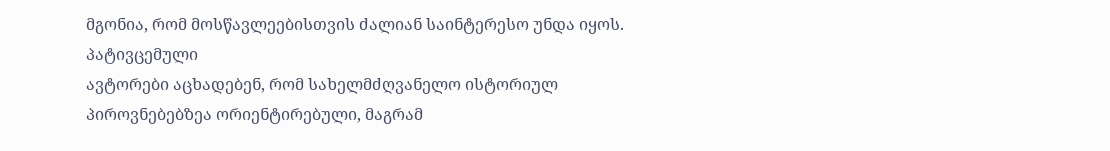მგონია, რომ მოსწავლეებისთვის ძალიან საინტერესო უნდა იყოს.
პატივცემული
ავტორები აცხადებენ, რომ სახელმძღვანელო ისტორიულ პიროვნებებზეა ორიენტირებული, მაგრამ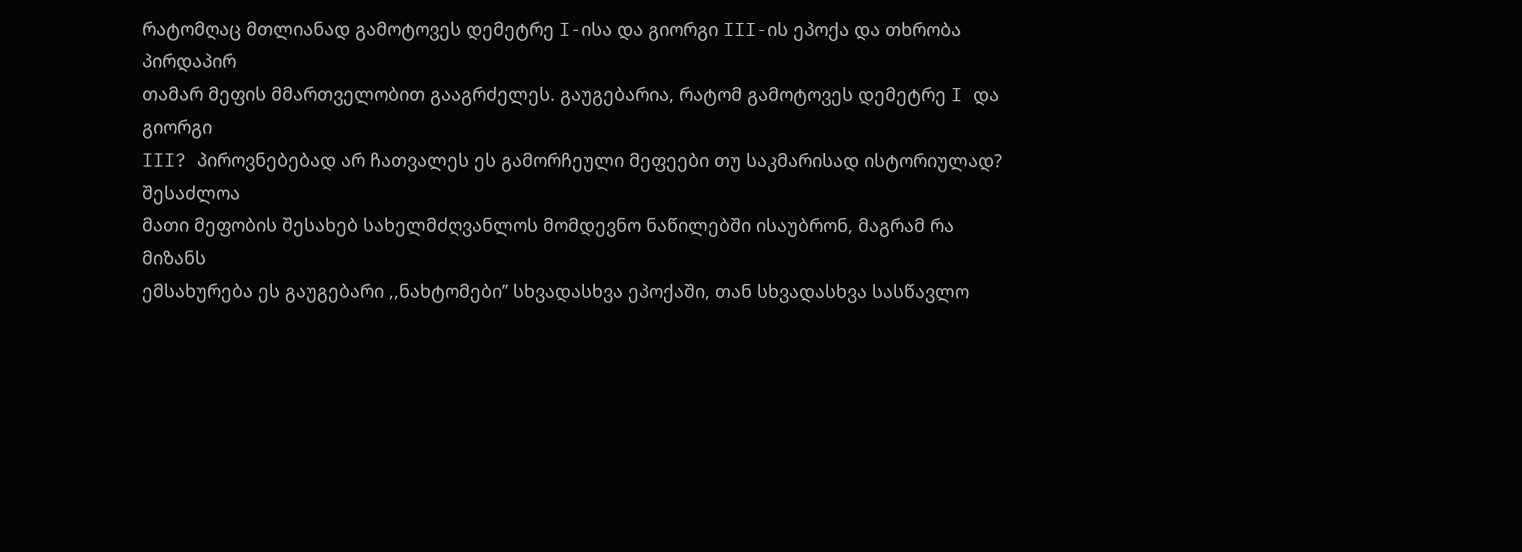რატომღაც მთლიანად გამოტოვეს დემეტრე I-ისა და გიორგი III-ის ეპოქა და თხრობა პირდაპირ
თამარ მეფის მმართველობით გააგრძელეს. გაუგებარია, რატომ გამოტოვეს დემეტრე I და გიორგი
III? პიროვნებებად არ ჩათვალეს ეს გამორჩეული მეფეები თუ საკმარისად ისტორიულად? შესაძლოა
მათი მეფობის შესახებ სახელმძღვანლოს მომდევნო ნაწილებში ისაუბრონ, მაგრამ რა მიზანს
ემსახურება ეს გაუგებარი ,,ნახტომები’’ სხვადასხვა ეპოქაში, თან სხვადასხვა სასწავლო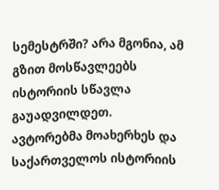სემესტრში? არა მგონია, ამ გზით მოსწავლეებს ისტორიის სწავლა გაუადვილდეთ.
ავტორებმა მოახერხეს და საქართველოს ისტორიის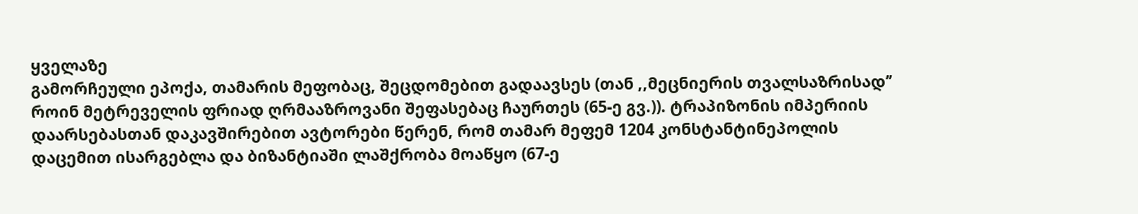ყველაზე
გამორჩეული ეპოქა, თამარის მეფობაც, შეცდომებით გადაავსეს (თან ,,მეცნიერის თვალსაზრისად’’
როინ მეტრეველის ფრიად ღრმააზროვანი შეფასებაც ჩაურთეს (65-ე გვ.)). ტრაპიზონის იმპერიის
დაარსებასთან დაკავშირებით ავტორები წერენ, რომ თამარ მეფემ 1204 კონსტანტინეპოლის
დაცემით ისარგებლა და ბიზანტიაში ლაშქრობა მოაწყო (67-ე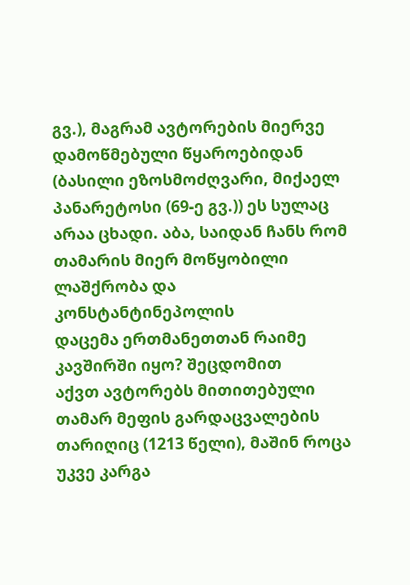გვ.), მაგრამ ავტორების მიერვე
დამოწმებული წყაროებიდან (ბასილი ეზოსმოძღვარი, მიქაელ პანარეტოსი (69-ე გვ.)) ეს სულაც
არაა ცხადი. აბა, საიდან ჩანს რომ თამარის მიერ მოწყობილი ლაშქრობა და კონსტანტინეპოლის
დაცემა ერთმანეთთან რაიმე კავშირში იყო? შეცდომით
აქვთ ავტორებს მითითებული თამარ მეფის გარდაცვალების თარიღიც (1213 წელი), მაშინ როცა
უკვე კარგა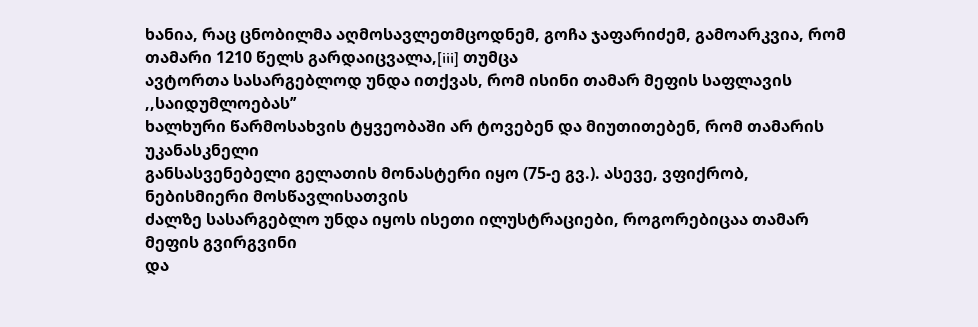ხანია, რაც ცნობილმა აღმოსავლეთმცოდნემ, გოჩა ჯაფარიძემ, გამოარკვია, რომ
თამარი 1210 წელს გარდაიცვალა,[iii] თუმცა
ავტორთა სასარგებლოდ უნდა ითქვას, რომ ისინი თამარ მეფის საფლავის ,,საიდუმლოებას’’
ხალხური წარმოსახვის ტყვეობაში არ ტოვებენ და მიუთითებენ, რომ თამარის უკანასკნელი
განსასვენებელი გელათის მონასტერი იყო (75-ე გვ.). ასევე, ვფიქრობ, ნებისმიერი მოსწავლისათვის
ძალზე სასარგებლო უნდა იყოს ისეთი ილუსტრაციები, როგორებიცაა თამარ მეფის გვირგვინი
და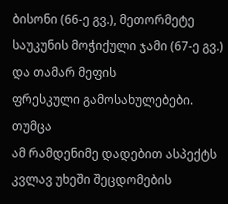ბისონი (66-ე გვ.), მეთორმეტე საუკუნის მოჭიქული ჯამი (67-ე გვ.) და თამარ მეფის
ფრესკული გამოსახულებები.
თუმცა
ამ რამდენიმე დადებით ასპექტს კვლავ უხეში შეცდომების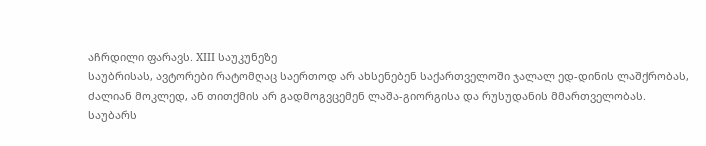აჩრდილი ფარავს. XIII საუკუნეზე
საუბრისას, ავტორები რატომღაც საერთოდ არ ახსენებენ საქართველოში ჯალალ ედ-დინის ლაშქრობას,
ძალიან მოკლედ, ან თითქმის არ გადმოგვცემენ ლაშა-გიორგისა და რუსუდანის მმართველობას.
საუბარს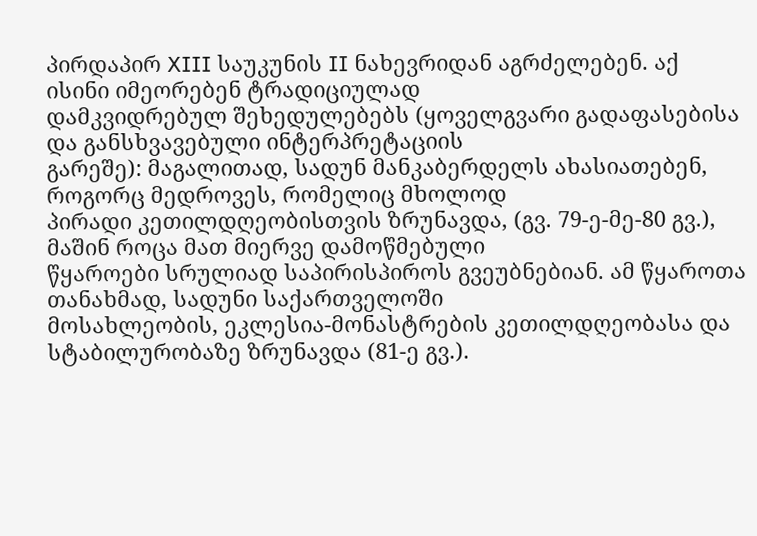პირდაპირ XIII საუკუნის II ნახევრიდან აგრძელებენ. აქ ისინი იმეორებენ ტრადიციულად
დამკვიდრებულ შეხედულებებს (ყოველგვარი გადაფასებისა და განსხვავებული ინტერპრეტაციის
გარეშე): მაგალითად, სადუნ მანკაბერდელს ახასიათებენ, როგორც მედროვეს, რომელიც მხოლოდ
პირადი კეთილდღეობისთვის ზრუნავდა, (გვ. 79-ე-მე-80 გვ.), მაშინ როცა მათ მიერვე დამოწმებული
წყაროები სრულიად საპირისპიროს გვეუბნებიან. ამ წყაროთა თანახმად, სადუნი საქართველოში
მოსახლეობის, ეკლესია-მონასტრების კეთილდღეობასა და სტაბილურობაზე ზრუნავდა (81-ე გვ.).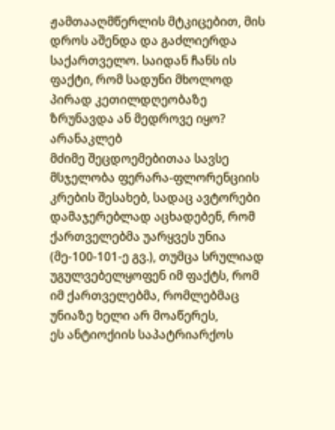ჟამთააღმწერლის მტკიცებით, მის დროს აშენდა და გაძლიერდა საქართველო. საიდან ჩანს ის
ფაქტი, რომ სადუნი მხოლოდ პირად კეთილდღეობაზე ზრუნავდა ან მედროვე იყო?
არანაკლებ
მძიმე შეცდოემებითაა სავსე მსჯელობა ფერარა-ფლორენციის კრების შესახებ, სადაც ავტორები
დამაჯერებლად აცხადებენ, რომ ქართველებმა უარყვეს უნია (მე-100-101-ე გვ.), თუმცა სრულიად
უგულვებელყოფენ იმ ფაქტს, რომ იმ ქართველებმა, რომლებმაც უნიაზე ხელი არ მოაწერეს,
ეს ანტიოქიის საპატრიარქოს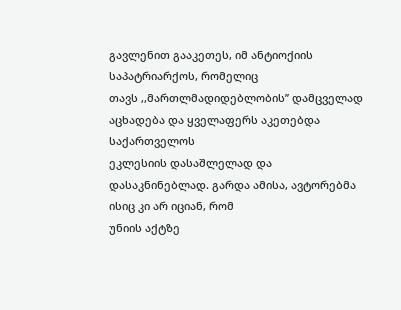გავლენით გააკეთეს, იმ ანტიოქიის საპატრიარქოს, რომელიც
თავს ,,მართლმადიდებლობის’’ დამცველად აცხადება და ყველაფერს აკეთებდა საქართველოს
ეკლესიის დასაშლელად და დასაკნინებლად. გარდა ამისა, ავტორებმა ისიც კი არ იციან, რომ
უნიის აქტზე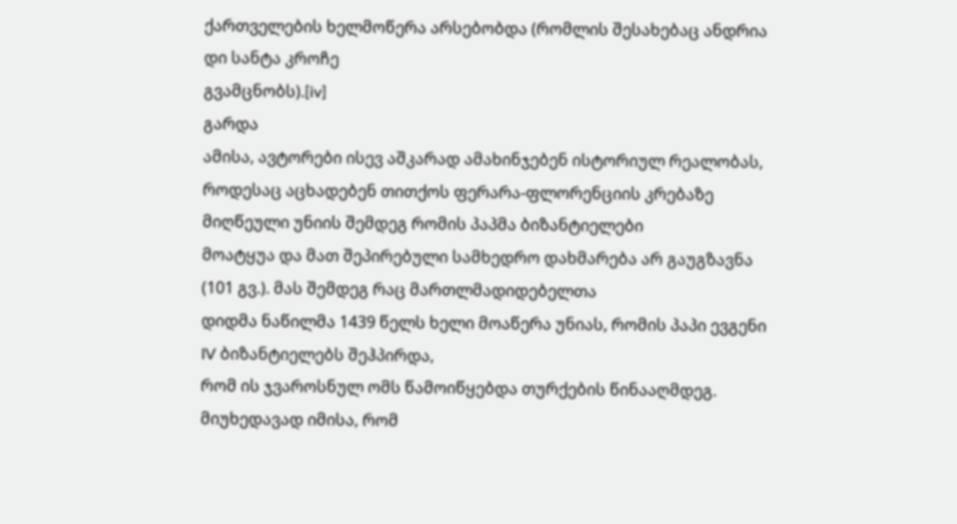ქართველების ხელმოწერა არსებობდა (რომლის შესახებაც ანდრია დი სანტა კროჩე
გვამცნობს).[iv]
გარდა
ამისა, ავტორები ისევ აშკარად ამახინჯებენ ისტორიულ რეალობას, როდესაც აცხადებენ თითქოს ფერარა-ფლორენციის კრებაზე მიღწეული უნიის შემდეგ რომის პაპმა ბიზანტიელები
მოატყუა და მათ შეპირებული სამხედრო დახმარება არ გაუგზავნა (101 გვ.). მას შემდეგ რაც მართლმადიდებელთა
დიდმა ნაწილმა 1439 წელს ხელი მოაწერა უნიას, რომის პაპი ევგენი IV ბიზანტიელებს შეჰპირდა,
რომ ის ჯვაროსნულ ომს წამოიწყებდა თურქების წინააღმდეგ. მიუხედავად იმისა, რომ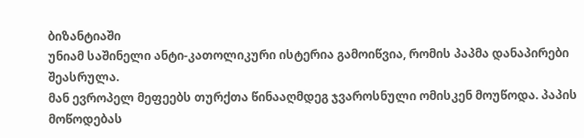ბიზანტიაში
უნიამ საშინელი ანტი-კათოლიკური ისტერია გამოიწვია, რომის პაპმა დანაპირები შეასრულა.
მან ევროპელ მეფეებს თურქთა წინააღმდეგ ჯვაროსნული ომისკენ მოუწოდა. პაპის მოწოდებას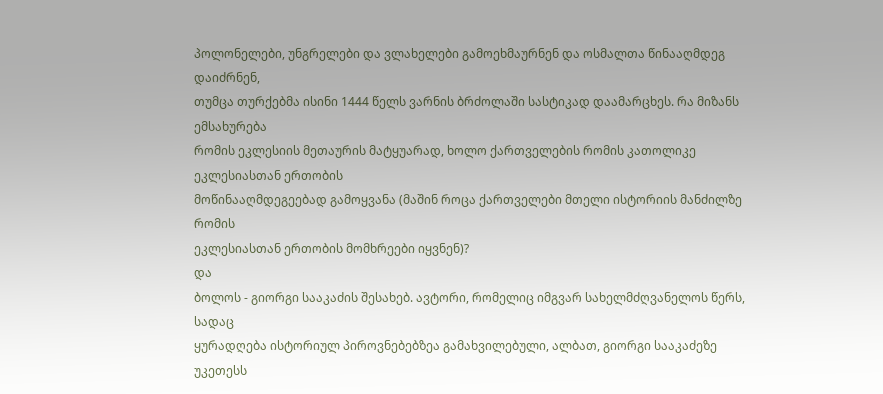პოლონელები, უნგრელები და ვლახელები გამოეხმაურნენ და ოსმალთა წინააღმდეგ დაიძრნენ,
თუმცა თურქებმა ისინი 1444 წელს ვარნის ბრძოლაში სასტიკად დაამარცხეს. რა მიზანს ემსახურება
რომის ეკლესიის მეთაურის მატყუარად, ხოლო ქართველების რომის კათოლიკე ეკლესიასთან ერთობის
მოწინააღმდეგეებად გამოყვანა (მაშინ როცა ქართველები მთელი ისტორიის მანძილზე რომის
ეკლესიასთან ერთობის მომხრეები იყვნენ)?
და
ბოლოს - გიორგი სააკაძის შესახებ. ავტორი, რომელიც იმგვარ სახელმძღვანელოს წერს, სადაც
ყურადღება ისტორიულ პიროვნებებზეა გამახვილებული, ალბათ, გიორგი სააკაძეზე უკეთესს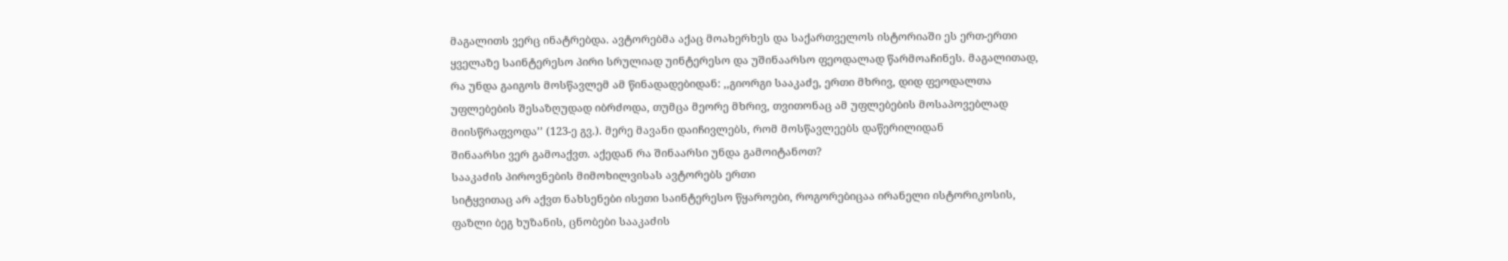მაგალითს ვერც ინატრებდა. ავტორებმა აქაც მოახერხეს და საქართველოს ისტორიაში ეს ერთ-ერთი
ყველაზე საინტერესო პირი სრულიად უინტერესო და უშინაარსო ფეოდალად წარმოაჩინეს. მაგალითად,
რა უნდა გაიგოს მოსწავლემ ამ წინადადებიდან: ,,გიორგი სააკაძე, ერთი მხრივ, დიდ ფეოდალთა
უფლებების შესაზღუდად იბრძოდა, თუმცა მეორე მხრივ, თვითონაც ამ უფლებების მოსაპოვებლად
მიისწრაფვოდა’’ (123-ე გვ.). მერე მავანი დაიჩივლებს, რომ მოსწავლეებს დაწერილიდან
შინაარსი ვერ გამოაქვთ. აქედან რა შინაარსი უნდა გამოიტანოთ?
სააკაძის პიროვნების მიმოხილვისას ავტორებს ერთი
სიტყვითაც არ აქვთ ნახსენები ისეთი საინტერესო წყაროები, როგორებიცაა ირანელი ისტორიკოსის,
ფაზლი ბეგ ხუზანის, ცნობები სააკაძის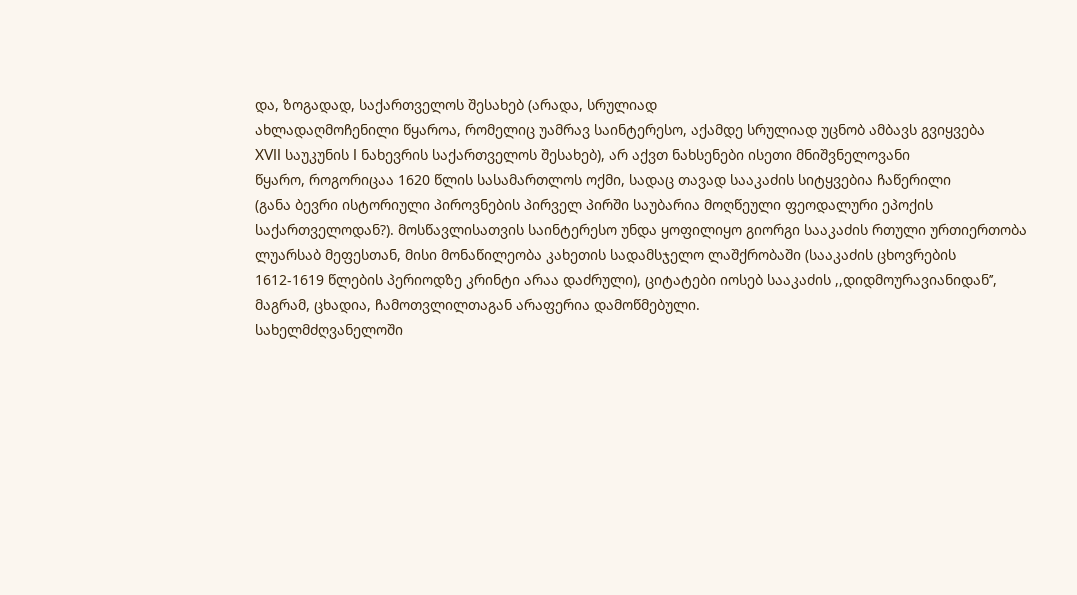და, ზოგადად, საქართველოს შესახებ (არადა, სრულიად
ახლადაღმოჩენილი წყაროა, რომელიც უამრავ საინტერესო, აქამდე სრულიად უცნობ ამბავს გვიყვება
XVII საუკუნის I ნახევრის საქართველოს შესახებ), არ აქვთ ნახსენები ისეთი მნიშვნელოვანი
წყარო, როგორიცაა 1620 წლის სასამართლოს ოქმი, სადაც თავად სააკაძის სიტყვებია ჩაწერილი
(განა ბევრი ისტორიული პიროვნების პირველ პირში საუბარია მოღწეული ფეოდალური ეპოქის
საქართველოდან?). მოსწავლისათვის საინტერესო უნდა ყოფილიყო გიორგი სააკაძის რთული ურთიერთობა
ლუარსაბ მეფესთან, მისი მონაწილეობა კახეთის სადამსჯელო ლაშქრობაში (სააკაძის ცხოვრების
1612-1619 წლების პერიოდზე კრინტი არაა დაძრული), ციტატები იოსებ სააკაძის ,,დიდმოურავიანიდან’’,
მაგრამ, ცხადია, ჩამოთვლილთაგან არაფერია დამოწმებული.
სახელმძღვანელოში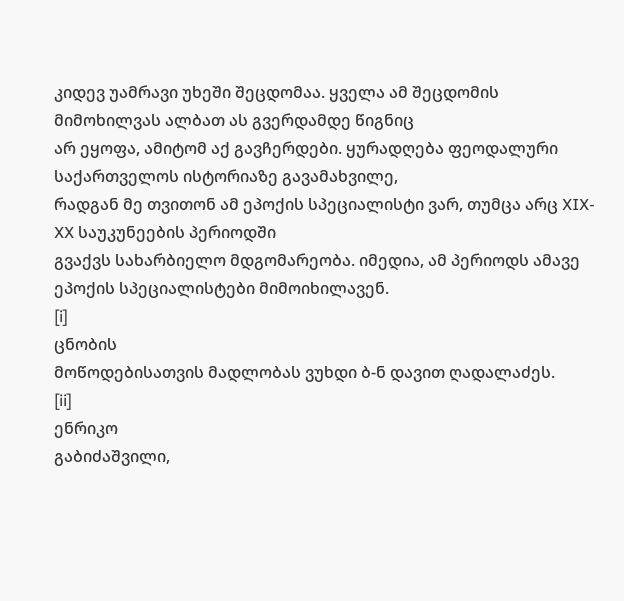კიდევ უამრავი უხეში შეცდომაა. ყველა ამ შეცდომის მიმოხილვას ალბათ ას გვერდამდე წიგნიც
არ ეყოფა, ამიტომ აქ გავჩერდები. ყურადღება ფეოდალური საქართველოს ისტორიაზე გავამახვილე,
რადგან მე თვითონ ამ ეპოქის სპეციალისტი ვარ, თუმცა არც XIX-XX საუკუნეების პერიოდში
გვაქვს სახარბიელო მდგომარეობა. იმედია, ამ პერიოდს ამავე ეპოქის სპეციალისტები მიმოიხილავენ.
[i]
ცნობის
მოწოდებისათვის მადლობას ვუხდი ბ-ნ დავით ღადალაძეს.
[ii]
ენრიკო
გაბიძაშვილი,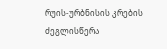რუის-ურბნისის კრების ძეგლისწერა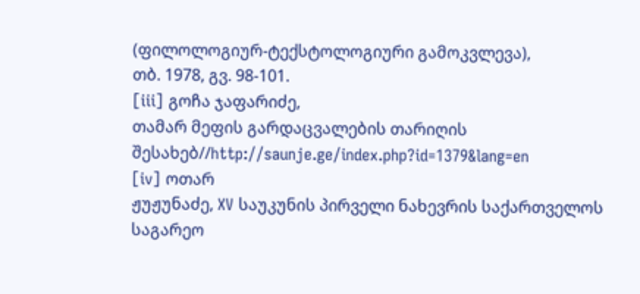(ფილოლოგიურ-ტექსტოლოგიური გამოკვლევა),
თბ. 1978, გვ. 98-101.
[iii] გოჩა ჯაფარიძე,
თამარ მეფის გარდაცვალების თარიღის შესახებ//http://saunje.ge/index.php?id=1379&lang=en
[iv] ოთარ
ჟუჟუნაძე, XV საუკუნის პირველი ნახევრის საქართველოს საგარეო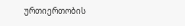ურთიერთობის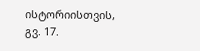ისტორიისთვის,
გვ. 17.